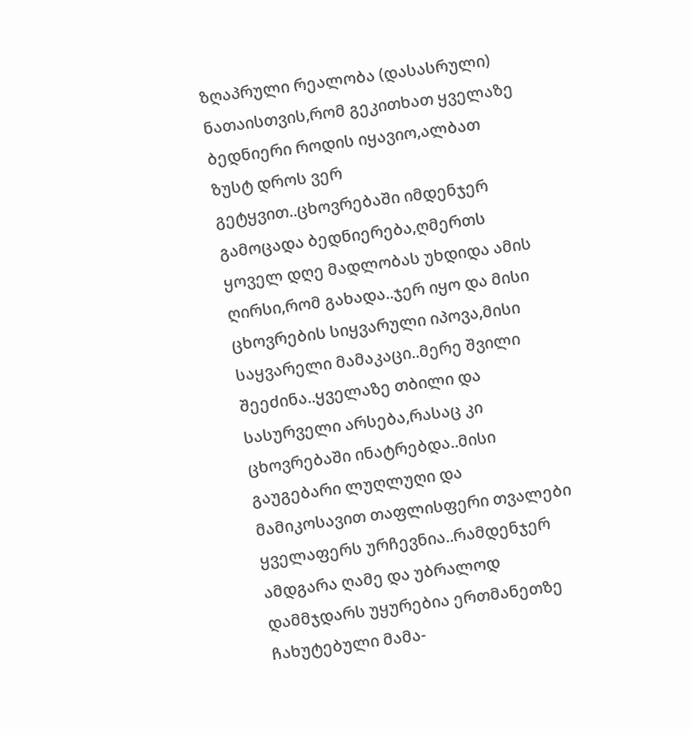ზღაპრული რეალობა (დასასრული)
ნათაისთვის,რომ გეკითხათ ყველაზე ბედნიერი როდის იყავიო,ალბათ ზუსტ დროს ვერ გეტყვით..ცხოვრებაში იმდენჯერ გამოცადა ბედნიერება,ღმერთს ყოველ დღე მადლობას უხდიდა ამის ღირსი,რომ გახადა..ჯერ იყო და მისი ცხოვრების სიყვარული იპოვა,მისი საყვარელი მამაკაცი..მერე შვილი შეეძინა..ყველაზე თბილი და სასურველი არსება,რასაც კი ცხოვრებაში ინატრებდა..მისი გაუგებარი ლუღლუღი და მამიკოსავით თაფლისფერი თვალები ყველაფერს ურჩევნია..რამდენჯერ ამდგარა ღამე და უბრალოდ დამმჯდარს უყურებია ერთმანეთზე ჩახუტებული მამა-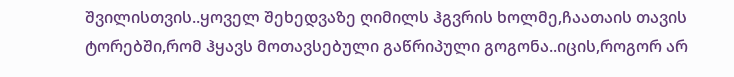შვილისთვის..ყოველ შეხედვაზე ღიმილს ჰგვრის ხოლმე,ჩაათაის თავის ტორებში,რომ ჰყავს მოთავსებული გაწრიპული გოგონა..იცის,როგორ არ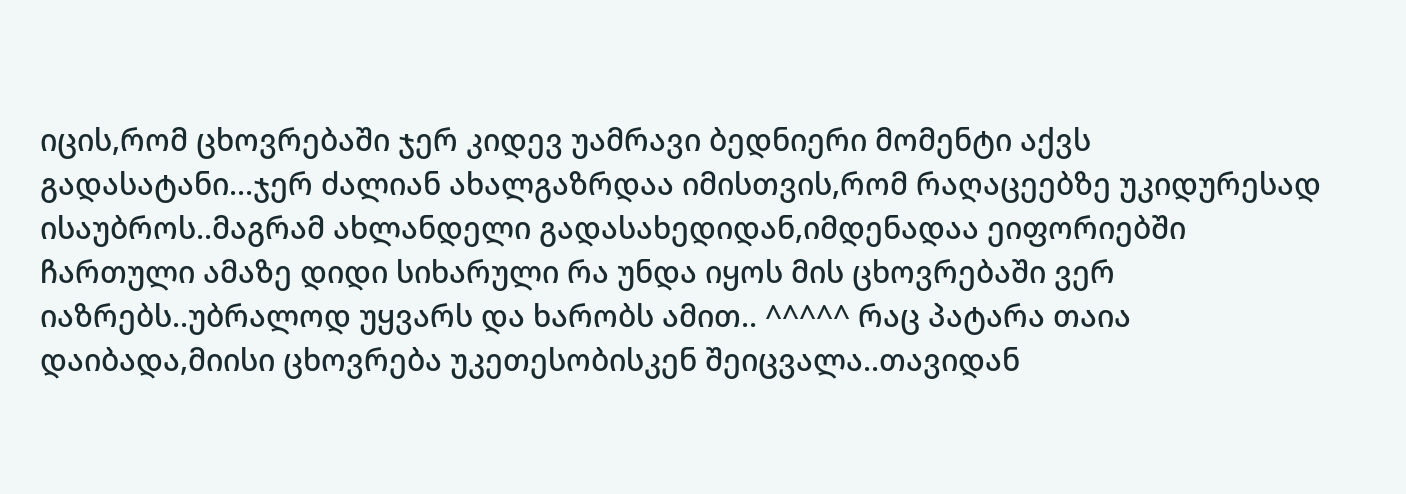იცის,რომ ცხოვრებაში ჯერ კიდევ უამრავი ბედნიერი მომენტი აქვს გადასატანი...ჯერ ძალიან ახალგაზრდაა იმისთვის,რომ რაღაცეებზე უკიდურესად ისაუბროს..მაგრამ ახლანდელი გადასახედიდან,იმდენადაა ეიფორიებში ჩართული ამაზე დიდი სიხარული რა უნდა იყოს მის ცხოვრებაში ვერ იაზრებს..უბრალოდ უყვარს და ხარობს ამით.. ^^^^^ რაც პატარა თაია დაიბადა,მიისი ცხოვრება უკეთესობისკენ შეიცვალა..თავიდან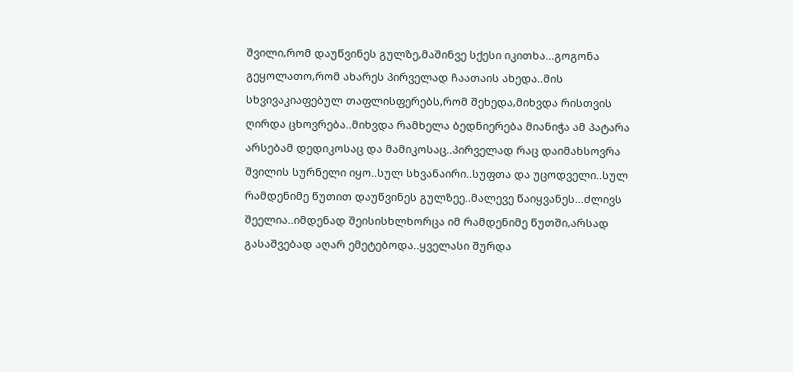შვილი,რომ დაუწვინეს გულზე,მაშინვე სქესი იკითხა...გოგონა გეყოლათო,რომ ახარეს პირველად ჩაათაის ახედა..მის სხვივაკიაფებულ თაფლისფერებს,რომ შეხედა,მიხვდა რისთვის ღირდა ცხოვრება..მიხვდა რამხელა ბედნიერება მიანიჭა ამ პატარა არსებამ დედიკოსაც და მამიკოსაც..პირველად რაც დაიმახსოვრა შვილის სურნელი იყო..სულ სხვანაირი..სუფთა და უცოდველი..სულ რამდენიმე წუთით დაუწვინეს გულზეე..მალევე წაიყვანეს...ძლივს შეელია..იმდენად შეისისხლხორცა იმ რამდენიმე წუთში,არსად გასაშვებად აღარ ემეტებოდა..ყველასი შურდა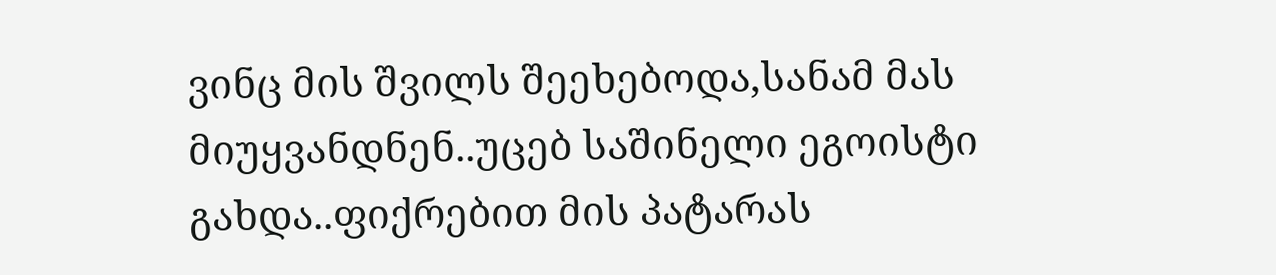ვინც მის შვილს შეეხებოდა,სანამ მას მიუყვანდნენ..უცებ საშინელი ეგოისტი გახდა..ფიქრებით მის პატარას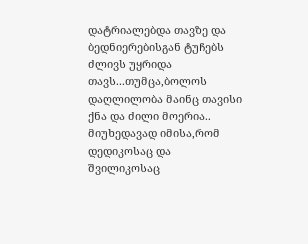დატრიალებდა თავზე და ბედნიერებისგან ტუჩებს ძლივს უყრიდა თავს...თუმცა,ბოლოს დაღლილობა მაინც თავისი ქნა და ძილი მოერია.. მიუხედავად იმისა,რომ დედიკოსაც და შვილიკოსაც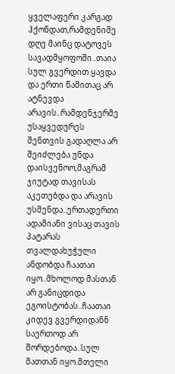ყველაფერი კარგად ჰქონდათ,რამდენიმე დღე მაინც დატოვეს სავადმყოფოში..თაია სულ გვერდით ყავდა და ერთი წამითაც არ ატნევდა არავის..რამდენჯერმე უსაყვედურეს შენთვის გადაღლა არ შეიძლება უნდა დაისვენოო,მაგრამ ჯიუტად თავისას აკეთებდა და არავის უსმენდა..ერთადერთი ადამიანი ვისაც თავის პატარას თვალდახუჭული ანდობდა ჩაათაი იყო..მხოლოდ მასთან არ განიცდიდა ეგოისტობას..ჩაათაი კიდევ გვერდიდანნ საერთოდ არ შორდებოდა..სულ მათთან იყო.მთელი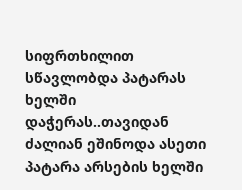სიფრთხილით სწავლობდა პატარას ხელში დაჭერას..თავიდან ძალიან ეშინოდა ასეთი პატარა არსების ხელში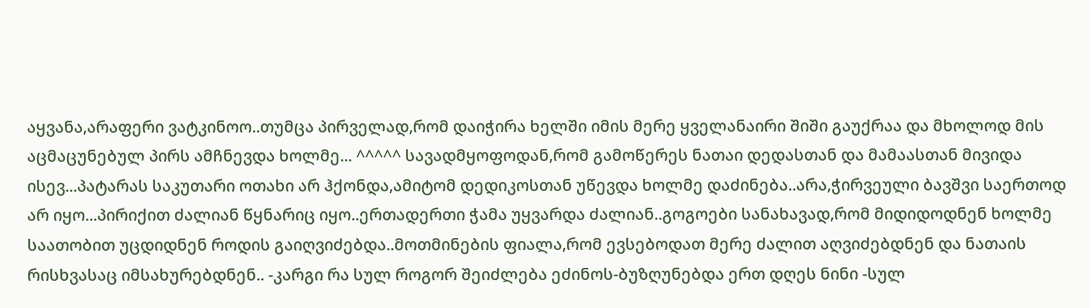აყვანა,არაფერი ვატკინოო..თუმცა პირველად,რომ დაიჭირა ხელში იმის მერე ყველანაირი შიში გაუქრაა და მხოლოდ მის აცმაცუნებულ პირს ამჩნევდა ხოლმე... ^^^^^ სავადმყოფოდან,რომ გამოწერეს ნათაი დედასთან და მამაასთან მივიდა ისევ...პატარას საკუთარი ოთახი არ ჰქონდა,ამიტომ დედიკოსთან უწევდა ხოლმე დაძინება..არა,ჭირვეული ბავშვი საერთოდ არ იყო...პირიქით ძალიან წყნარიც იყო..ერთადერთი ჭამა უყვარდა ძალიან..გოგოები სანახავად,რომ მიდიდოდნენ ხოლმე საათობით უცდიდნენ როდის გაიღვიძებდა..მოთმინების ფიალა,რომ ევსებოდათ მერე ძალით აღვიძებდნენ და ნათაის რისხვასაც იმსახურებდნენ.. -კარგი რა სულ როგორ შეიძლება ეძინოს-ბუზღუნებდა ერთ დღეს ნინი -სულ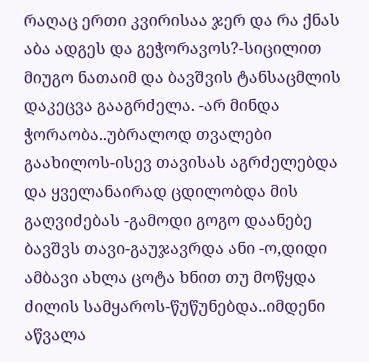რაღაც ერთი კვირისაა ჯერ და რა ქნას აბა ადგეს და გეჭორავოს?-სიცილით მიუგო ნათაიმ და ბავშვის ტანსაცმლის დაკეცვა გააგრძელა. -არ მინდა ჭორაობა..უბრალოდ თვალები გაახილოს-ისევ თავისას აგრძელებდა და ყველანაირად ცდილობდა მის გაღვიძებას -გამოდი გოგო დაანებე ბავშვს თავი-გაუჯავრდა ანი -ო,დიდი ამბავი ახლა ცოტა ხნით თუ მოწყდა ძილის სამყაროს-წუწუნებდა..იმდენი აწვალა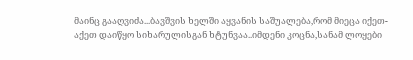მაინც გააღვიძა...ბავშვის ხელში აყვანის საშუალება,რომ მიეცა იქეთ-აქეთ დაიწყო სიხარულისგან ხტუნვაა..იმდენი კოცნა,სანამ ლოყები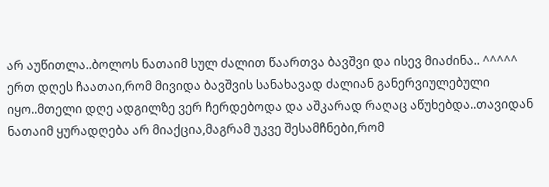არ აუწითლა..ბოლოს ნათაიმ სულ ძალით წაართვა ბავშვი და ისევ მიაძინა.. ^^^^^ ერთ დღეს ჩაათაი,რომ მივიდა ბავშვის სანახავად ძალიან განერვიულებული იყო..მთელი დღე ადგილზე ვერ ჩერდებოდა და აშკარად რაღაც აწუხებდა..თავიდან ნათაიმ ყურადღება არ მიაქცია,მაგრამ უკვე შესამჩნები,რომ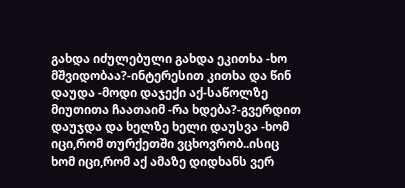გახდა იძულებული გახდა ეკითხა -ხო მშვიდობაა?-ინტერესით კითხა და წინ დაუდა -მოდი დაჯექი აქ-საწოლზე მიუთითა ჩაათაიმ -რა ხდება?-გვერდით დაუჯდა და ხელზე ხელი დაუსვა -ხომ იცი,რომ თურქეთში ვცხოვრობ..ისიც ხომ იცი,რომ აქ ამაზე დიდხანს ვერ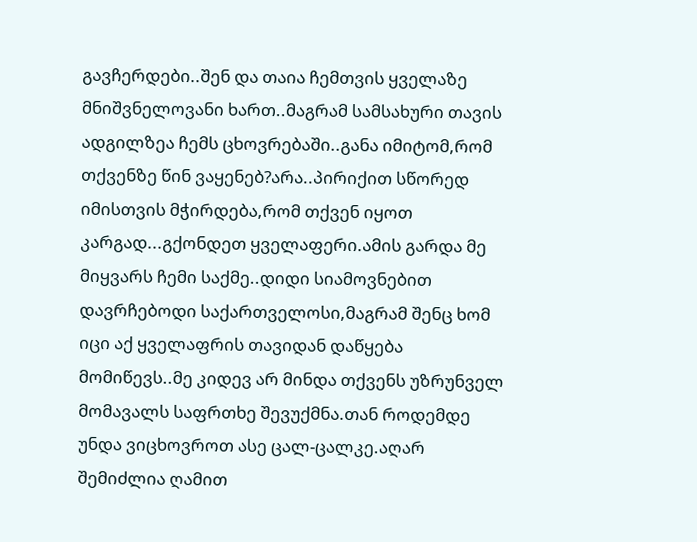გავჩერდები..შენ და თაია ჩემთვის ყველაზე მნიშვნელოვანი ხართ..მაგრამ სამსახური თავის ადგილზეა ჩემს ცხოვრებაში..განა იმიტომ,რომ თქვენზე წინ ვაყენებ?არა..პირიქით სწორედ იმისთვის მჭირდება,რომ თქვენ იყოთ კარგად...გქონდეთ ყველაფერი.ამის გარდა მე მიყვარს ჩემი საქმე..დიდი სიამოვნებით დავრჩებოდი საქართველოსი,მაგრამ შენც ხომ იცი აქ ყველაფრის თავიდან დაწყება მომიწევს..მე კიდევ არ მინდა თქვენს უზრუნველ მომავალს საფრთხე შევუქმნა.თან როდემდე უნდა ვიცხოვროთ ასე ცალ-ცალკე.აღარ შემიძლია ღამით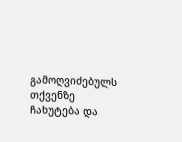გამოღვიძებულს თქვენზე ჩახუტება და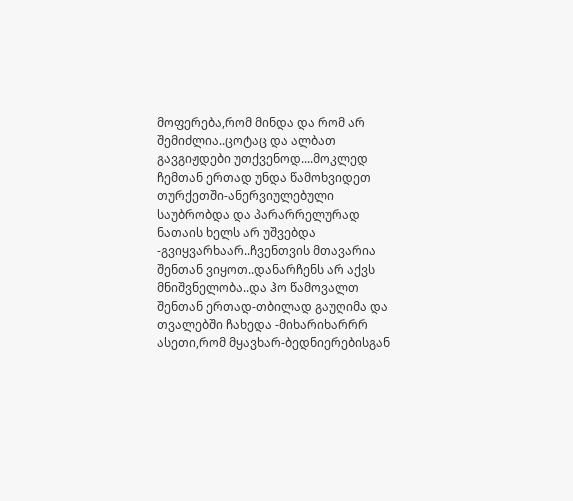მოფერება,რომ მინდა და რომ არ შემიძლია..ცოტაც და ალბათ გავგიჟდები უთქვენოდ....მოკლედ ჩემთან ერთად უნდა წამოხვიდეთ თურქეთში-ანერვიულებული საუბრობდა და პარარრელურად ნათაის ხელს არ უშვებდა -გვიყვარხაარ..ჩვენთვის მთავარია შენთან ვიყოთ..დანარჩენს არ აქვს მნიშვნელობა..და ჰო წამოვალთ შენთან ერთად-თბილად გაუღიმა და თვალებში ჩახედა -მიხარიხარრრ ასეთი,რომ მყავხარ-ბედნიერებისგან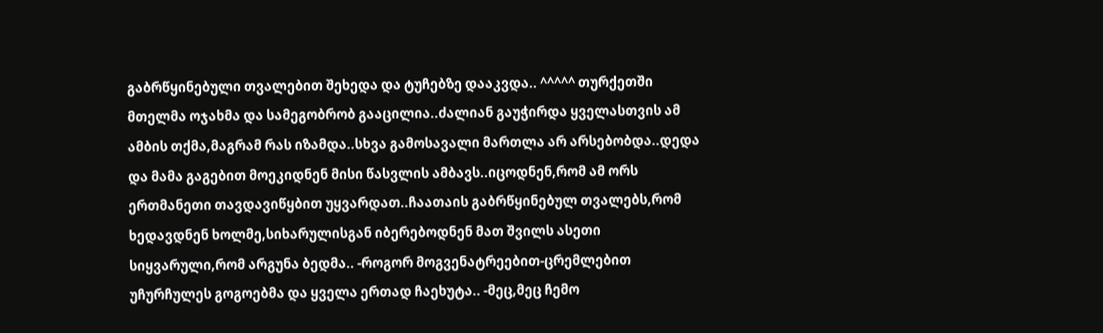გაბრწყინებული თვალებით შეხედა და ტუჩებზე დააკვდა.. ^^^^^ თურქეთში მთელმა ოჯახმა და სამეგობრობ გააცილია..ძალიან გაუჭირდა ყველასთვის ამ ამბის თქმა,მაგრამ რას იზამდა..სხვა გამოსავალი მართლა არ არსებობდა..დედა და მამა გაგებით მოეკიდნენ მისი წასვლის ამბავს..იცოდნენ,რომ ამ ორს ერთმანეთი თავდავიწყბით უყვარდათ..ჩაათაის გაბრწყინებულ თვალებს,რომ ხედავდნენ ხოლმე,სიხარულისგან იბერებოდნენ მათ შვილს ასეთი სიყვარული,რომ არგუნა ბედმა.. -როგორ მოგვენატრეებით-ცრემლებით უჩურჩულეს გოგოებმა და ყველა ერთად ჩაეხუტა.. -მეც,მეც ჩემო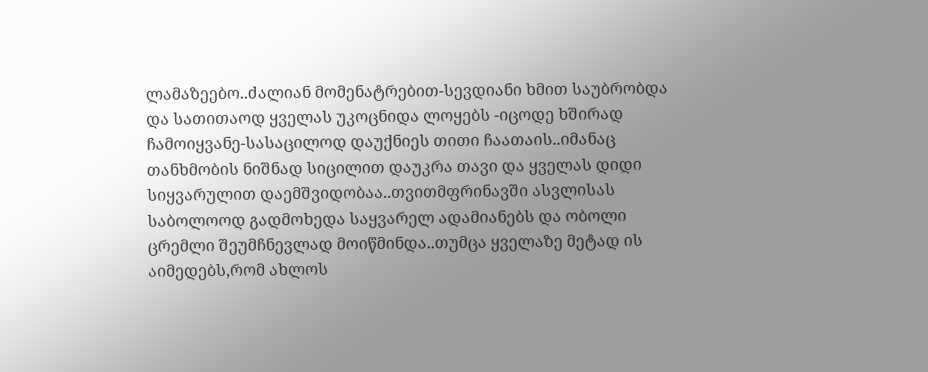ლამაზეებო..ძალიან მომენატრებით-სევდიანი ხმით საუბრობდა და სათითაოდ ყველას უკოცნიდა ლოყებს -იცოდე ხშირად ჩამოიყვანე-სასაცილოდ დაუქნიეს თითი ჩაათაის..იმანაც თანხმობის ნიშნად სიცილით დაუკრა თავი და ყველას დიდი სიყვარულით დაემშვიდობაა..თვითმფრინავში ასვლისას საბოლოოდ გადმოხედა საყვარელ ადამიანებს და ობოლი ცრემლი შეუმჩნევლად მოიწმინდა..თუმცა ყველაზე მეტად ის აიმედებს,რომ ახლოს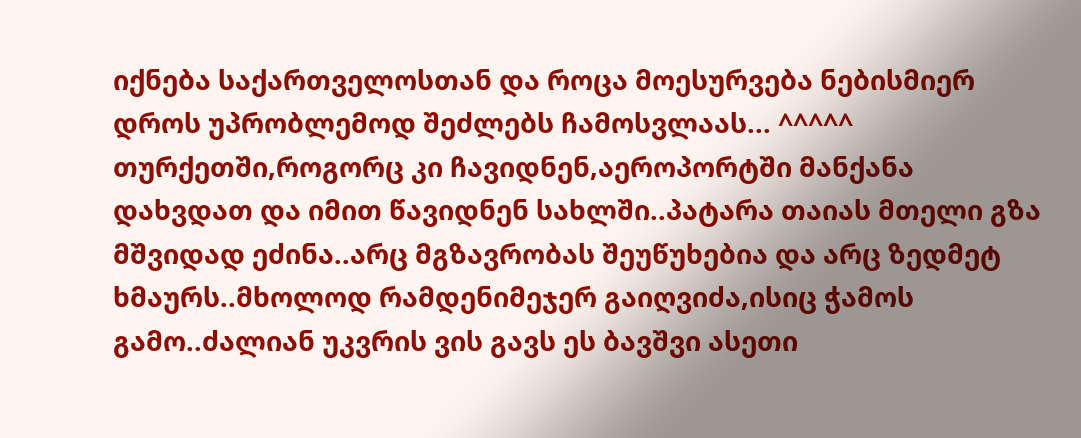იქნება საქართველოსთან და როცა მოესურვება ნებისმიერ დროს უპრობლემოდ შეძლებს ჩამოსვლაას... ^^^^^ თურქეთში,როგორც კი ჩავიდნენ,აეროპორტში მანქანა დახვდათ და იმით წავიდნენ სახლში..პატარა თაიას მთელი გზა მშვიდად ეძინა..არც მგზავრობას შეუწუხებია და არც ზედმეტ ხმაურს..მხოლოდ რამდენიმეჯერ გაიღვიძა,ისიც ჭამოს გამო..ძალიან უკვრის ვის გავს ეს ბავშვი ასეთი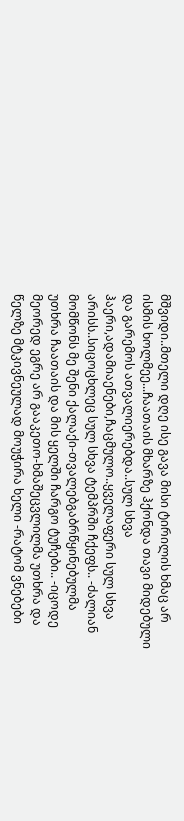მშვიდი..მთელი დღე ისე გავა მისი ტირილის ხმაც არ ისმის ხოლმეე...ჩაათაის მხარზე ჰქონდა თავი მიდებული და გარემოს ათვალიერებდა..სულ სხვა ჰაერი,ადამიაენები,ჩაცმულო..ყველაფერი სულ სხვა არისს..სიცოცხლეც სულ სხვა ტემპრში ჩქეფს.. -ძალიან მომწონს მე შენი ქალაქი-თვალებგაბრწყინებულმა უთხრა ჩაათაის და მის ყელში ჩარგო ტუჩები.. -იცოდე მეორედ ეგრე არ გააკეთო-ხმაშეცვლილმა უთხრა და წელზე მტკივნეულად მოუჭირა ხელი -რატომ ვნებები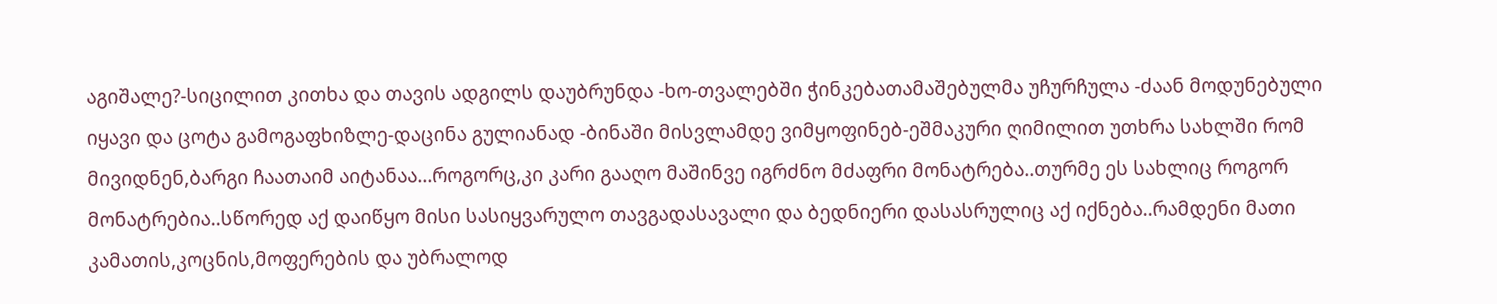აგიშალე?-სიცილით კითხა და თავის ადგილს დაუბრუნდა -ხო-თვალებში ჭინკებათამაშებულმა უჩურჩულა -ძაან მოდუნებული იყავი და ცოტა გამოგაფხიზლე-დაცინა გულიანად -ბინაში მისვლამდე ვიმყოფინებ-ეშმაკური ღიმილით უთხრა სახლში რომ მივიდნენ,ბარგი ჩაათაიმ აიტანაა...როგორც,კი კარი გააღო მაშინვე იგრძნო მძაფრი მონატრება..თურმე ეს სახლიც როგორ მონატრებია..სწორედ აქ დაიწყო მისი სასიყვარულო თავგადასავალი და ბედნიერი დასასრულიც აქ იქნება..რამდენი მათი კამათის,კოცნის,მოფერების და უბრალოდ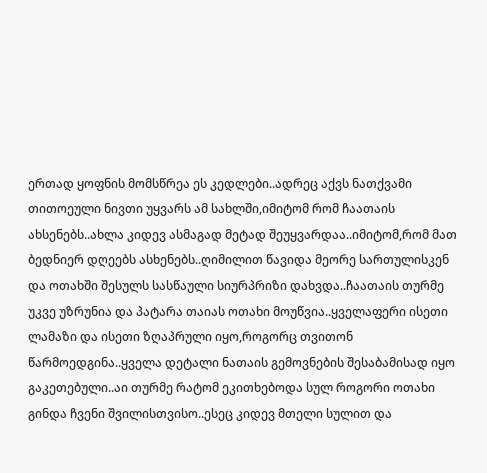ერთად ყოფნის მომსწრეა ეს კედლები..ადრეც აქვს ნათქვამი თითოეული ნივთი უყვარს ამ სახლში,იმიტომ რომ ჩაათაის ახსენებს..ახლა კიდევ ასმაგად მეტად შეუყვარდაა..იმიტომ,რომ მათ ბედნიერ დღეებს ასხენებს..ღიმილით წავიდა მეორე სართულისკენ და ოთახში შესულს სასწაული სიურპრიზი დახვდა..ჩაათაის თურმე უკვე უზრუნია და პატარა თაიას ოთახი მოუწვია..ყველაფერი ისეთი ლამაზი და ისეთი ზღაპრული იყო,როგორც თვითონ წარმოედგინა..ყველა დეტალი ნათაის გემოვნების შესაბამისად იყო გაკეთებული..აი თურმე რატომ ეკითხებოდა სულ როგორი ოთახი გინდა ჩვენი შვილისთვისო..ესეც კიდევ მთელი სულით და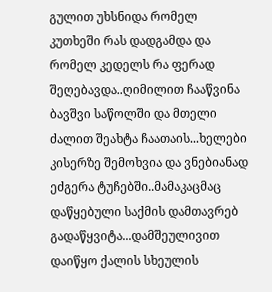გულით უხსნიდა რომელ კუთხეში რას დადგამდა და რომელ კედელს რა ფერად შეღებავდა..ღიმილით ჩააწვინა ბავშვი საწოლში და მთელი ძალით შეახტა ჩაათაის...ხელები კისერზე შემოხვია და ვნებიანად ეძგერა ტუჩებში..მამაკაცმაც დაწყებული საქმის დამთავრებ გადაწყვიტა...დამშეულივით დაიწყო ქალის სხეულის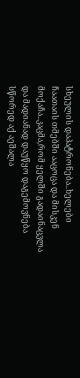სხეულის დაპატრონება..ხელები ჩაათაის თმებში ააცოცა და მისკენ მოქაჩა..კაცმა,რომ ყელში გადაინაცვლა და მადიანად დაუწყო დაგემოვნება სწორედ აქ აეშალა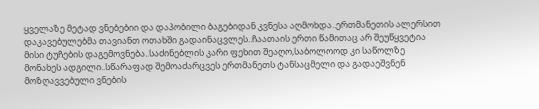ყველაზე მეტად ვნებებიი და დაპობილი ბაგებიდან კვნესა აღმოხდა..ერთმანეთის ალერსით დაკავებულებმა თავიანთ ოთახში გადაინაცვლეს..ჩაათაის ერთი წამითაც არ შეუწყვეტია მისი ტუჩების დაგემოვნება..საძინებლის კარი ფეხით შეაღო,საბოლოოდ კი საწოლზე მონახეს ადგილი..სწარაფად შემოაძარცვეს ერთმანეთს ტანსაცმელი და გადაეშვნენ მოზღავვებული ვნების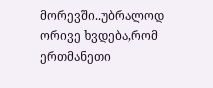მორევში..უბრალოდ ორივე ხვდება,რომ ერთმანეთი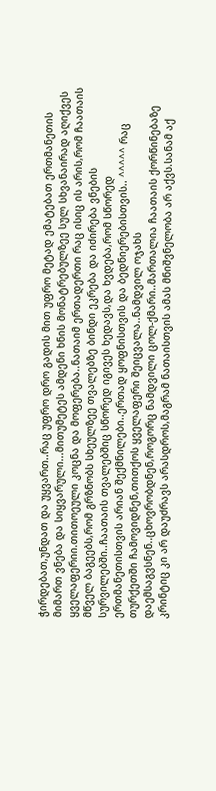ჭირდებათ,უნდათ და უყვართ..რაც უფრო დრო გადის მით უფრო მეტად ემატებათ ერთმანეთის მიმართ ვნება და სიყვარული...მითუმეტეს ამდენი ხნის მონატრებულზეე სულ სხვანაირად აღიქვეს ყველაფერიი.თითოეული კოცნა და მოფერება..ნათაიმ ერთადერთი რაც ისიც ის არის,რომ ჩაათაის მწველ ბაგეებს,რომ გრზნობს სხეულზეე თვალებზე ბინდი ეკრება და იძირება ვნების სურვილებში..ჩაათაის თვალებშიც სწორედ იგივეს ხედავს,და ხვდება,რომ სწორედ ერთმანეთისთვის არიან შექმნილები..ერთად ყოფნისთვის და ბედნიერებისთვის.. ^^^^^ რაც თურქეთში ჩამოვიდნენ,თითქოს ყველაფერი შეიცვალა..ნამდვილ ოჯახს დაემსაგვსნენ..ცხოვრობდნენ,როგორც ნამდვილი ცოლ-ქმარი..მართალია ჩაათაის ქორწინებაზე კრინტიც კი არ დაუძრავს არასდროს,მაგრამ ნათაისთვის ამას მნიშვნელობა არ აქვს.სანამ აქ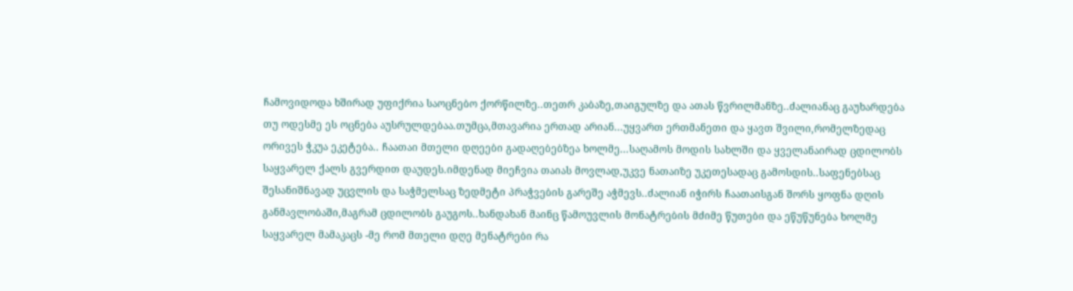ჩამოვიდოდა ხშირად უფიქრია საოცნებო ქორწილზე..თეთრ კაბაზე,თაიგულზე და ათას წვრილმანზე..ძალიანაც გაუხარდება თუ ოდესმე ეს ოცნება აუსრულდებაა.თუმცა,მთავარია ერთად არიან...უყვართ ერთმანეთი და ყავთ შვილი,რომელზედაც ორივეს ჭკუა ეკეტება.. ჩაათაი მთელი დღეები გადაღებებზეა ხოლმე...საღამოს მოდის სახლში და ყველანაირად ცდილობს საყვარელ ქალს გვერდით დაუდეს.იმდენად მიეჩვია თაიას მოვლად,უკვე ნათაიზე უკეთესადაც გამოსდის..საფენებსაც შესანიშნავად უცვლის და საჭმელსაც ზედმეტი პრაჭვების გარეშე აჭმევს..ძალიან იჭირს ჩაათაისგან შორს ყოფნა დღის განმავლობაში,მაგრამ ცდილობს გაუგოს..ხანდახან მაინც წამოუვლის მონატრების მძიმე წუთები და ეწუწუნება ხოლმე საყვარელ მამაკაცს -მე რომ მთელი დღე მენატრები რა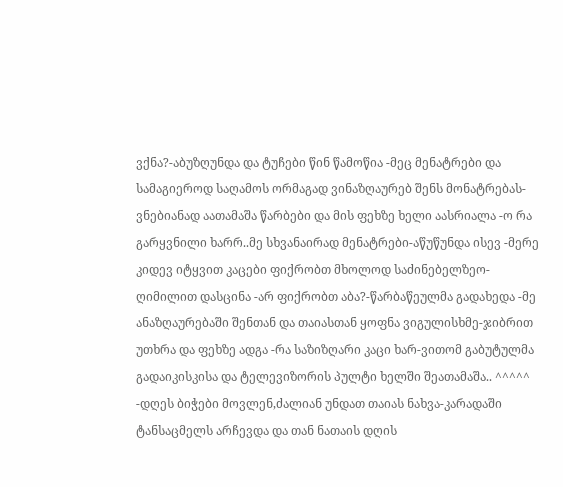ვქნა?-აბუზღუნდა და ტუჩები წინ წამოწია -მეც მენატრები და სამაგიეროდ საღამოს ორმაგად ვინაზღაურებ შენს მონატრებას-ვნებიანად აათამაშა წარბები და მის ფეხზე ხელი აასრიალა -ო რა გარყვნილი ხარრ..მე სხვანაირად მენატრები-აწუწუნდა ისევ -მერე კიდევ იტყვით კაცები ფიქრობთ მხოლოდ საძინებელზეო-ღიმილით დასცინა -არ ფიქრობთ აბა?-წარბაწეულმა გადახედა -მე ანაზღაურებაში შენთან და თაიასთან ყოფნა ვიგულისხმე-ჯიბრით უთხრა და ფეხზე ადგა -რა საზიზღარი კაცი ხარ-ვითომ გაბუტულმა გადაიკისკისა და ტელევიზორის პულტი ხელში შეათამაშა.. ^^^^^ -დღეს ბიჭები მოვლენ,ძალიან უნდათ თაიას ნახვა-კარადაში ტანსაცმელს არჩევდა და თან ნათაის დღის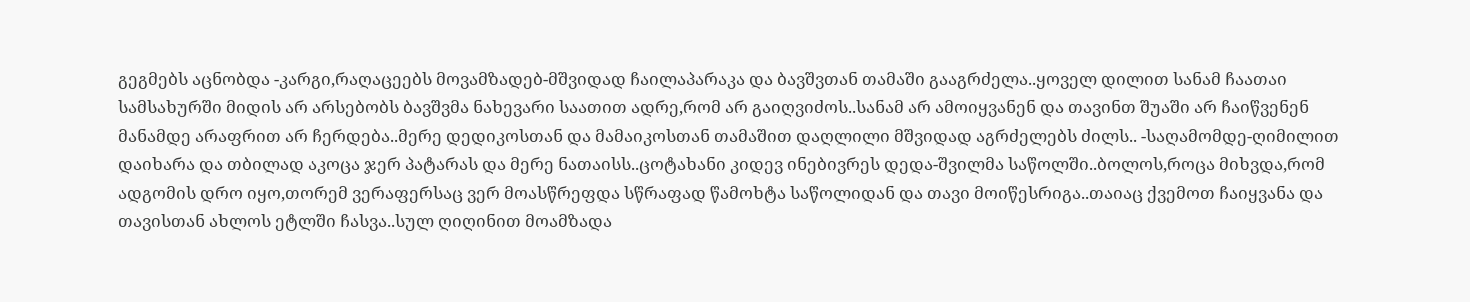გეგმებს აცნობდა -კარგი,რაღაცეებს მოვამზადებ-მშვიდად ჩაილაპარაკა და ბავშვთან თამაში გააგრძელა..ყოველ დილით სანამ ჩაათაი სამსახურში მიდის არ არსებობს ბავშვმა ნახევარი საათით ადრე,რომ არ გაიღვიძოს..სანამ არ ამოიყვანენ და თავინთ შუაში არ ჩაიწვენენ მანამდე არაფრით არ ჩერდება..მერე დედიკოსთან და მამაიკოსთან თამაშით დაღლილი მშვიდად აგრძელებს ძილს.. -საღამომდე-ღიმილით დაიხარა და თბილად აკოცა ჯერ პატარას და მერე ნათაისს..ცოტახანი კიდევ ინებივრეს დედა-შვილმა საწოლში..ბოლოს,როცა მიხვდა,რომ ადგომის დრო იყო,თორემ ვერაფერსაც ვერ მოასწრეფდა სწრაფად წამოხტა საწოლიდან და თავი მოიწესრიგა..თაიაც ქვემოთ ჩაიყვანა და თავისთან ახლოს ეტლში ჩასვა..სულ ღიღინით მოამზადა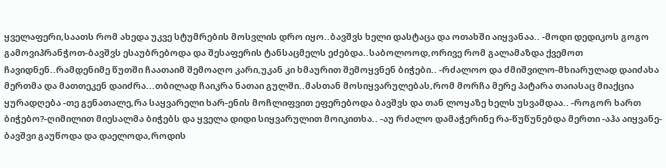ყველაფერი,საათს რომ ახედა უკვე სტუმრების მოსვლის დრო იყო..ბავშვს ხელი დასტაცა და ოთახში აიყვანაა.. -მოდი დედიკოს გოგო გამოვიპრანჭოთ-ბავშვს ესაუბრებოდა და შესაფერის ტანსაცმელს ეძებდა..საბოლოოდ,ორივე რომ გალამაზდა ქვემოთ ჩავიდნენ..რამდენიმე წუთში ჩაათაიმ შემოაღო კარი,უკან კი ხმაურით შემოყვნენ ბიჭები.. -რძალოო და ძმიშვილო-მხიარულად დაიძახა მერთმა და მათთეკენ დაიძრა...თბილად ჩაიკრა ნათაი გულში..მასთან მოსიყვარულებას,რომ მორჩა მერე პატარა თაიასაც მიაქცია ყურადღება -თე გენათალე,რა საყვარელი ხარ-ენის მოჩლიფვით ეფერებოდა ბავშვს და თან ლოყაზე ხელს უსვამდაა.. -როგორ ხართ ბიჭებო?-ღიმილით მიესალმა ბიჭებს და ყველა დიდი სიყვარულით მოიკითხა.. -აუ რძალო დამაჭერინე რა-წუწუნებდა მერთი -აჰა აიყვანე-ბავშვი გაუწოდა და დაელოდა,როდის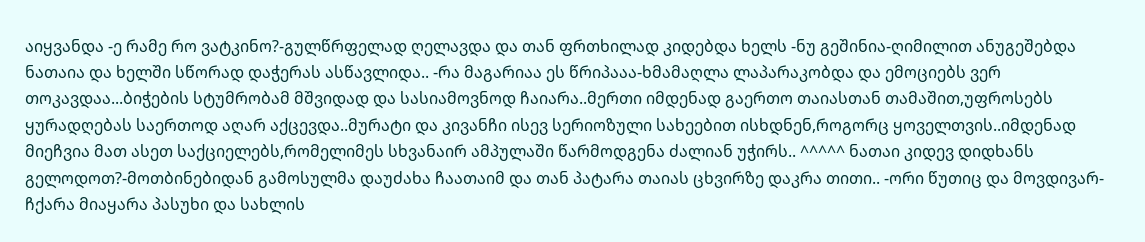აიყვანდა -ე რამე რო ვატკინო?-გულწრფელად ღელავდა და თან ფრთხილად კიდებდა ხელს -ნუ გეშინია-ღიმილით ანუგეშებდა ნათაია და ხელში სწორად დაჭერას ასწავლიდა.. -რა მაგარიაა ეს წრიპააა-ხმამაღლა ლაპარაკობდა და ემოციებს ვერ თოკავდაა...ბიჭების სტუმრობამ მშვიდად და სასიამოვნოდ ჩაიარა..მერთი იმდენად გაერთო თაიასთან თამაშით,უფროსებს ყურადღებას საერთოდ აღარ აქცევდა..მურატი და კივანჩი ისევ სერიოზული სახეებით ისხდნენ,როგორც ყოველთვის..იმდენად მიეჩვია მათ ასეთ საქციელებს,რომელიმეს სხვანაირ ამპულაში წარმოდგენა ძალიან უჭირს.. ^^^^^ ნათაი კიდევ დიდხანს გელოდოთ?-მოთბინებიდან გამოსულმა დაუძახა ჩაათაიმ და თან პატარა თაიას ცხვირზე დაკრა თითი.. -ორი წუთიც და მოვდივარ-ჩქარა მიაყარა პასუხი და სახლის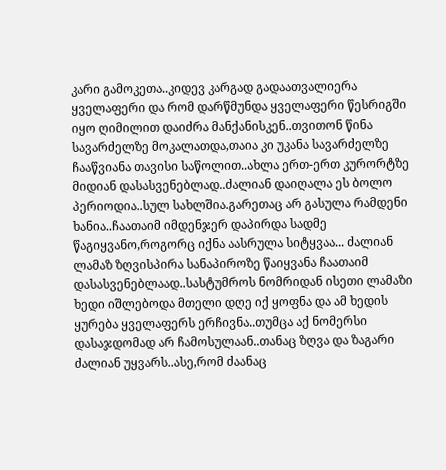კარი გამოკეთა..კიდევ კარგად გადაათვალიერა ყველაფერი და რომ დარწმუნდა ყველაფერი წესრიგში იყო ღიმილით დაიძრა მანქანისკენ..თვითონ წინა სავარძელზე მოკალათდა,თაია კი უკანა სავარძელზე ჩააწვიანა თავისი საწოლით..ახლა ერთ-ერთ კურორტზე მიდიან დასასვენებლად..ძალიან დაიღალა ეს ბოლო პერიოდია..სულ სახლშია.გარეთაც არ გასულა რამდენი ხანია..ჩაათაიმ იმდენჯერ დაპირდა სადმე წაგიყვანო,როგორც იქნა აასრულა სიტყვაა... ძალიან ლამაზ ზღვისპირა სანაპიროზე წაიყვანა ჩაათაიმ დასასვენებლაად..სასტუმროს ნომრიდან ისეთი ლამაზი ხედი იშლებოდა მთელი დღე იქ ყოფნა და ამ ხედის ყურება ყველაფერს ერჩივნა..თუმცა აქ ნომერსი დასაჯდომად არ ჩამოსულაან..თანაც ზღვა და ზაგარი ძალიან უყვარს..ასე,რომ ძაანაც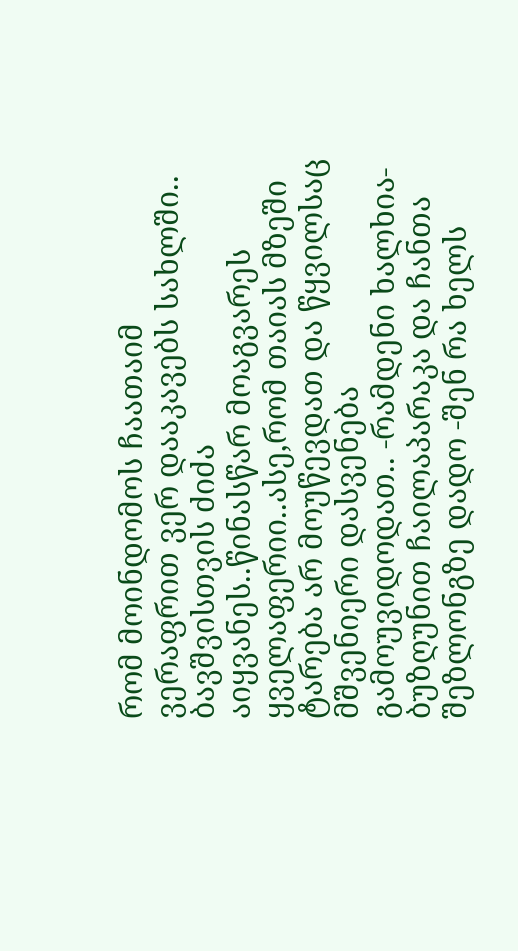რომ მოინდომოს ჩაათაიმ ვერაფრით ვერ დააკავებს სახლში.. ბავშვისთვის ძიძა აიყვანეს..წინასწარ მოაგვარეს ყველაფერიი..ასე,რომ თაიას მზეში ტარება არ მოუწევდათ და წყვილსაც მშვენიერი დასვენება გამოუვიდოდათ.. -რამდენი ხალხია-ბუზღუნით ჩაილაპარაკა და ჩანთა შეზლონგზე დადო -შენ რა ხელს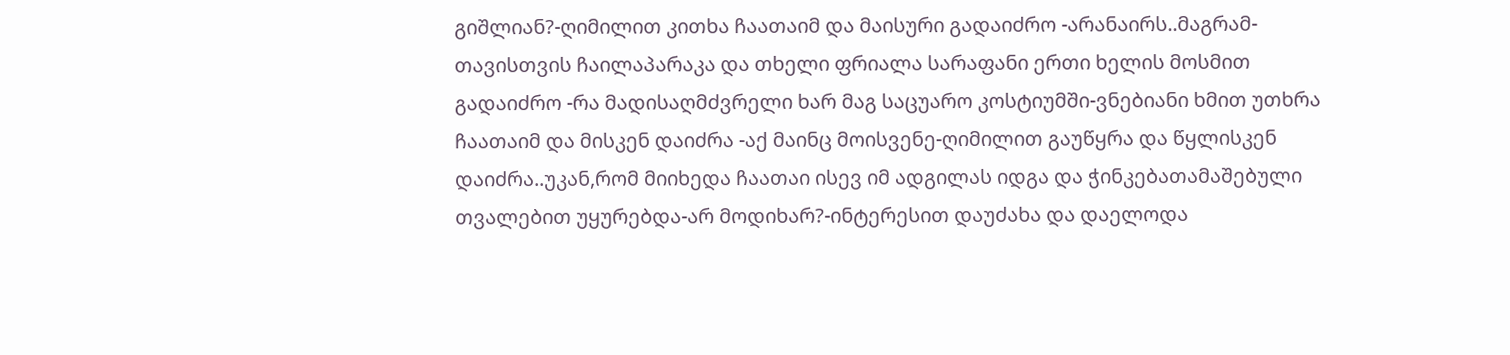გიშლიან?-ღიმილით კითხა ჩაათაიმ და მაისური გადაიძრო -არანაირს..მაგრამ-თავისთვის ჩაილაპარაკა და თხელი ფრიალა სარაფანი ერთი ხელის მოსმით გადაიძრო -რა მადისაღმძვრელი ხარ მაგ საცუარო კოსტიუმში-ვნებიანი ხმით უთხრა ჩაათაიმ და მისკენ დაიძრა -აქ მაინც მოისვენე-ღიმილით გაუწყრა და წყლისკენ დაიძრა..უკან,რომ მიიხედა ჩაათაი ისევ იმ ადგილას იდგა და ჭინკებათამაშებული თვალებით უყურებდა-არ მოდიხარ?-ინტერესით დაუძახა და დაელოდა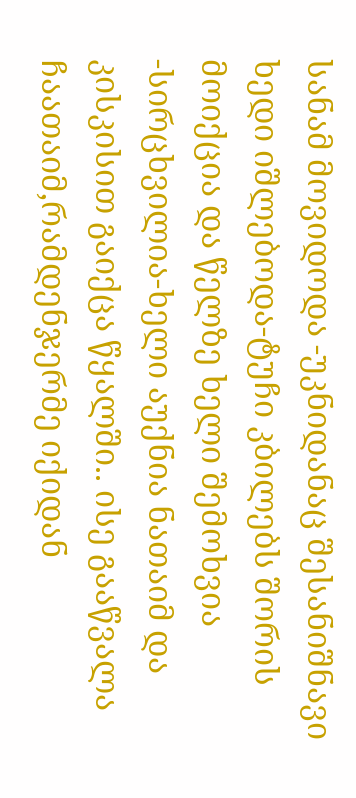სანამ მოვიდოდა -უკნიდანაც შესანიშნავი ხედი იშლებოდა-ტუჩი კბილებს შორის მოიქცია და წელზე ხელი შემოხვია -სირცხვილია-ხელი აუქნია ნათაიმ და კისკისით გაიქცა წყალში.. ისე გააწვალა ჩაათაიმ,რამდენჯერმე იქიდან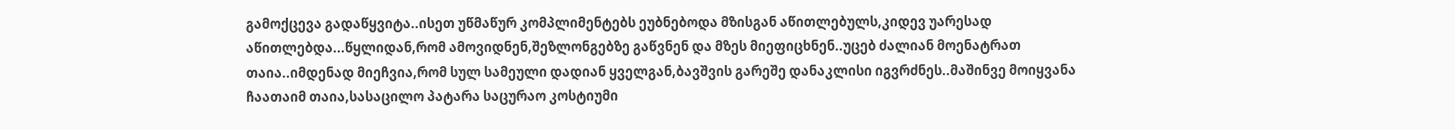გამოქცევა გადაწყვიტა..ისეთ უწმაწურ კომპლიმენტებს ეუბნებოდა მზისგან აწითლებულს,კიდევ უარესად აწითლებდა...წყლიდან,რომ ამოვიდნენ,შეზლონგებზე გაწვნენ და მზეს მიეფიცხნენ..უცებ ძალიან მოენატრათ თაია..იმდენად მიეჩვია,რომ სულ სამეული დადიან ყველგან,ბავშვის გარეშე დანაკლისი იგვრძნეს..მაშინვე მოიყვანა ჩაათაიმ თაია,სასაცილო პატარა საცურაო კოსტიუმი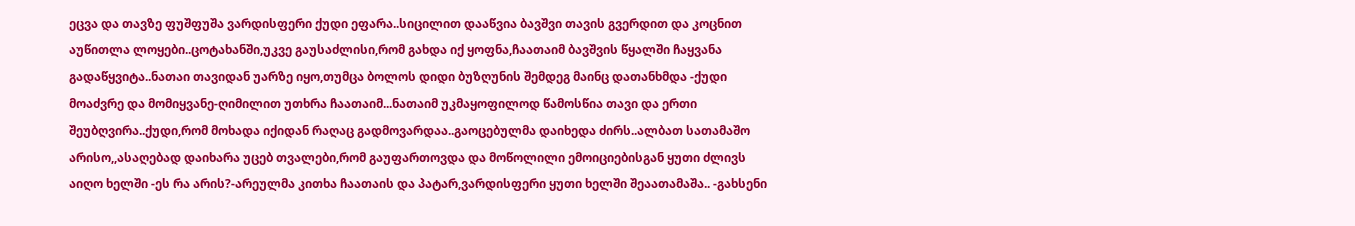ეცვა და თავზე ფუშფუშა ვარდისფერი ქუდი ეფარა..სიცილით დააწვია ბავშვი თავის გვერდით და კოცნით აუწითლა ლოყები..ცოტახანში,უკვე გაუსაძლისი,რომ გახდა იქ ყოფნა,ჩაათაიმ ბავშვის წყალში ჩაყვანა გადაწყვიტა..ნათაი თავიდან უარზე იყო,თუმცა ბოლოს დიდი ბუზღუნის შემდეგ მაინც დათანხმდა -ქუდი მოაძვრე და მომიყვანე-ღიმილით უთხრა ჩაათაიმ...ნათაიმ უკმაყოფილოდ წამოსწია თავი და ერთი შეუბღვირა..ქუდი,რომ მოხადა იქიდან რაღაც გადმოვარდაა..გაოცებულმა დაიხედა ძირს..ალბათ სათამაშო არისო,,ასაღებად დაიხარა უცებ თვალები,რომ გაუფართოვდა და მოწოლილი ემოიციებისგან ყუთი ძლივს აიღო ხელში -ეს რა არის?-არეულმა კითხა ჩაათაის და პატარ,ვარდისფერი ყუთი ხელში შეაათამაშა.. -გახსენი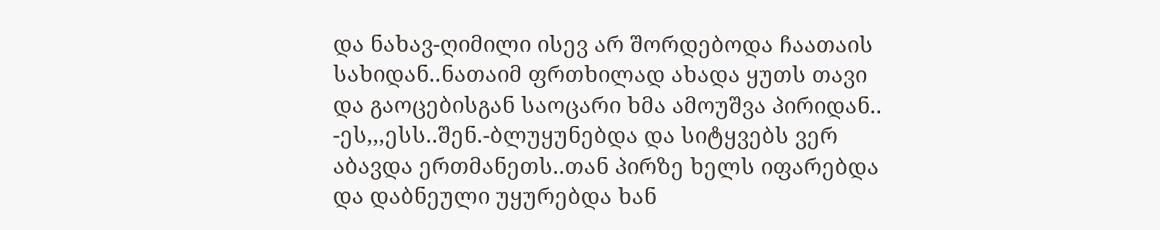და ნახავ-ღიმილი ისევ არ შორდებოდა ჩაათაის სახიდან..ნათაიმ ფრთხილად ახადა ყუთს თავი და გაოცებისგან საოცარი ხმა ამოუშვა პირიდან.. -ეს,,,ესს..შენ.-ბლუყუნებდა და სიტყვებს ვერ აბავდა ერთმანეთს..თან პირზე ხელს იფარებდა და დაბნეული უყურებდა ხან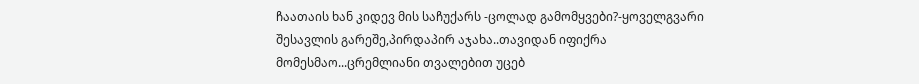ჩაათაის ხან კიდევ მის საჩუქარს -ცოლად გამომყვები?-ყოველგვარი შესავლის გარეშე,პირდაპირ აჯახა..თავიდან იფიქრა მომესმაო...ცრემლიანი თვალებით უცებ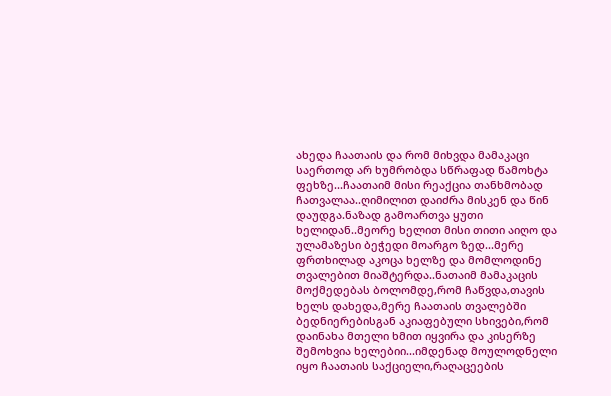ახედა ჩაათაის და რომ მიხვდა მამაკაცი საერთოდ არ ხუმრობდა სწრაფად წამოხტა ფეხზე...ჩაათაიმ მისი რეაქცია თანხმობად ჩათვალაა..ღიმილით დაიძრა მისკენ და წინ დაუდგა.ნაზად გამოართვა ყუთი ხელიდან..მეორე ხელით მისი თითი აიღო და ულამაზესი ბეჭედი მოარგო ზედ...მერე ფრთხილად აკოცა ხელზე და მომლოდინე თვალებით მიაშტერდა..ნათაიმ მამაკაცის მოქმედებას ბოლომდე,რომ ჩაწვდა,თავის ხელს დახედა,მერე ჩაათაის თვალებში ბედნიერებისგან აკიაფებული სხივები,რომ დაინახა მთელი ხმით იყვირა და კისერზე შემოხვია ხელებიი...იმდენად მოულოდნელი იყო ჩაათაის საქციელი,რაღაცეების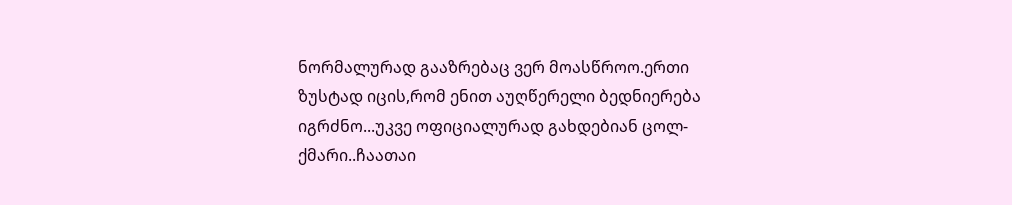ნორმალურად გააზრებაც ვერ მოასწროო.ერთი ზუსტად იცის,რომ ენით აუღწერელი ბედნიერება იგრძნო...უკვე ოფიციალურად გახდებიან ცოლ-ქმარი..ჩაათაი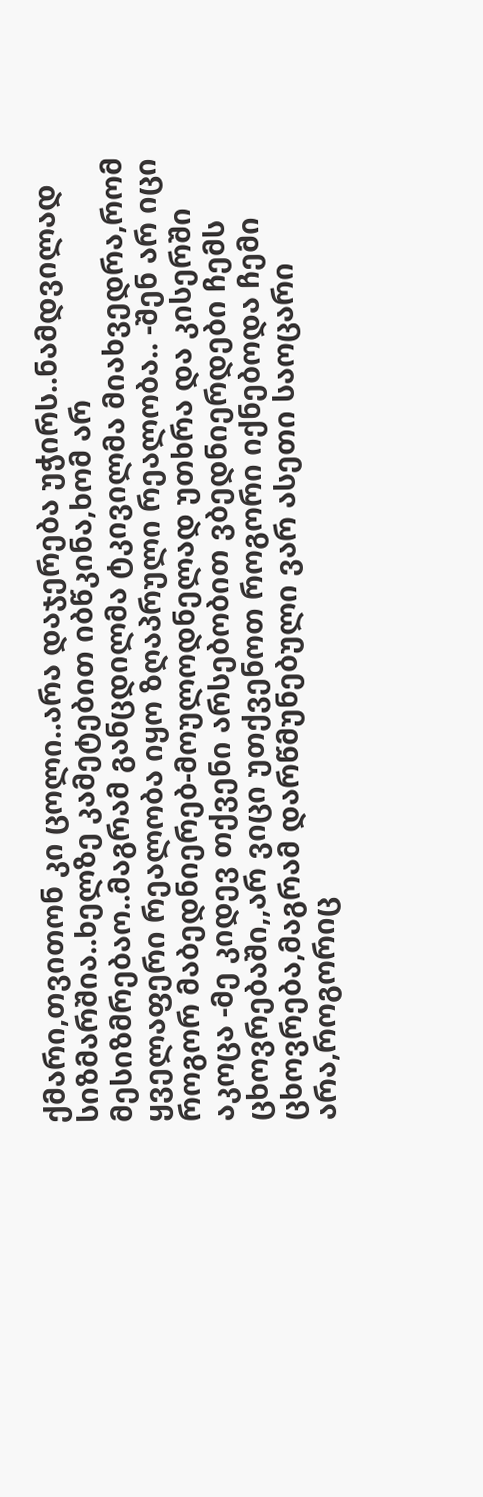ქმარი,თვითონ კი ცოლი..არა დაჯერება უჭირს..ნამდვილად სიზმარშია..ხელზე კამეტებით იბწკინა,ხომ არ მესიზმრებაო..მაგრამ განცდილმა ტკივილმა მიახვედრა,რომ ყველაფერი რეალობა იყო ზღაპრული რეალობა.. -შენ არ იცი როგორ მაბედნიერებ-მოულოდნელად უთხრა და კისერში აკოცა -მე კიდევ თქვენი არსებობით ვბედნიერდები ჩემს ცხოვრებაში,,არ ვიცი უთქვენოთ როგორი იქნებოდა ჩემი ცხოვრება,მაგრამ დარწმუნებული ვარ ასეთი საოცარი არა,როგორიც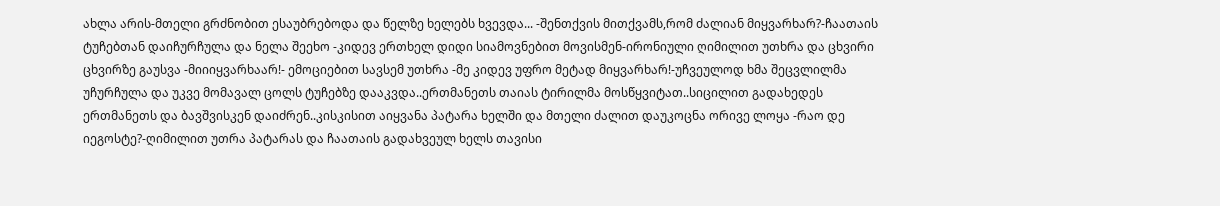ახლა არის-მთელი გრძნობით ესაუბრებოდა და წელზე ხელებს ხვევდა... -შენთქვის მითქვამს,რომ ძალიან მიყვარხარ?-ჩაათაის ტუჩებთან დაიჩურჩულა და ნელა შეეხო -კიდევ ერთხელ დიდი სიამოვნებით მოვისმენ-ირონიული ღიმილით უთხრა და ცხვირი ცხვირზე გაუსვა -მიიიყვარხაარ!- ემოციებით სავსემ უთხრა -მე კიდევ უფრო მეტად მიყვარხარ!-უჩვეულოდ ხმა შეცვლილმა უჩურჩულა და უკვე მომავალ ცოლს ტუჩებზე დააკვდა..ერთმანეთს თაიას ტირილმა მოსწყვიტათ..სიცილით გადახედეს ერთმანეთს და ბავშვისკენ დაიძრენ..კისკისით აიყვანა პატარა ხელში და მთელი ძალით დაუკოცნა ორივე ლოყა -რაო დე იეგოსტე?-ღიმილით უთრა პატარას და ჩაათაის გადახვეულ ხელს თავისი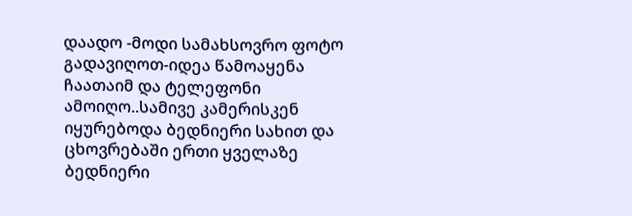დაადო -მოდი სამახსოვრო ფოტო გადავიღოთ-იდეა წამოაყენა ჩაათაიმ და ტელეფონი ამოიღო..სამივე კამერისკენ იყურებოდა ბედნიერი სახით და ცხოვრებაში ერთი ყველაზე ბედნიერი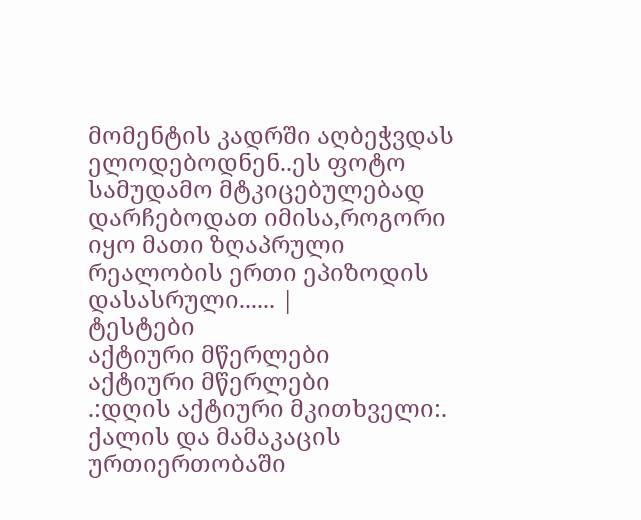მომენტის კადრში აღბეჭვდას ელოდებოდნენ..ეს ფოტო სამუდამო მტკიცებულებად დარჩებოდათ იმისა,როგორი იყო მათი ზღაპრული რეალობის ერთი ეპიზოდის დასასრული...... |
ტესტები
აქტიური მწერლები
აქტიური მწერლები
.:დღის აქტიური მკითხველი:.
ქალის და მამაკაცის ურთიერთობაში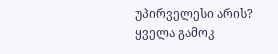უპირველესი არის?
ყველა გამოკ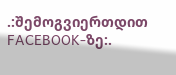.:შემოგვიერთდით FACEBOOK-ზე:.